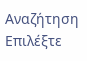Αναζήτηση
Επιλέξτε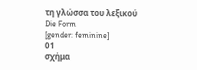τη γλώσσα του λεξικού
Die Form
[gender: feminine]
01
σχήμα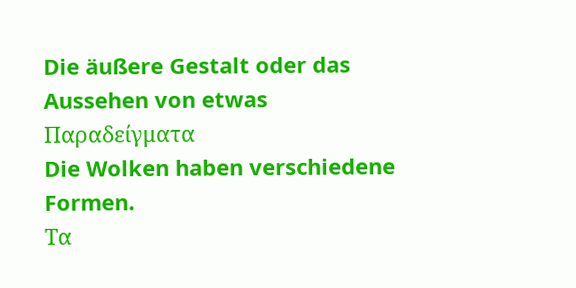Die äußere Gestalt oder das Aussehen von etwas
Παραδείγματα
Die Wolken haben verschiedene Formen.
Τα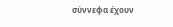σύννεφα έχουν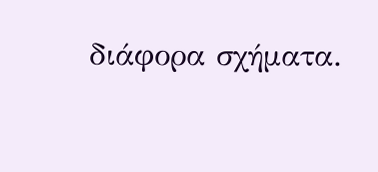διάφορα σχήματα.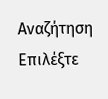Αναζήτηση
Επιλέξτε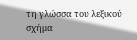τη γλώσσα του λεξικού
σχήμα